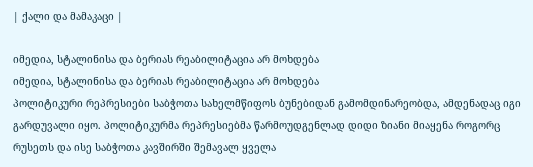| ქალი და მამაკაცი |

იმედია, სტალინისა და ბერიას რეაბილიტაცია არ მოხდება
იმედია, სტალინისა და ბერიას რეაბილიტაცია არ მოხდება
პოლიტიკური რეპრესიები საბჭოთა სახელმწიფოს ბუნებიდან გამომდინარეობდა, ამდენადაც იგი გარდუვალი იყო. პოლიტიკურმა რეპრესიებმა წარმოუდგენლად დიდი ზიანი მიაყენა როგორც რუსეთს და ისე საბჭოთა კავშირში შემავალ ყველა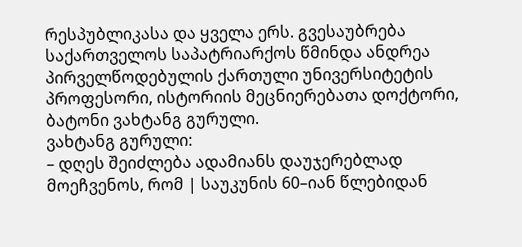რესპუბლიკასა და ყველა ერს. გვესაუბრება საქართველოს საპატრიარქოს წმინდა ანდრეა პირველწოდებულის ქართული უნივერსიტეტის პროფესორი, ისტორიის მეცნიერებათა დოქტორი, ბატონი ვახტანგ გურული.
ვახტანგ გურული:
– დღეს შეიძლება ადამიანს დაუჯერებლად მოეჩვენოს, რომ | საუკუნის 60–იან წლებიდან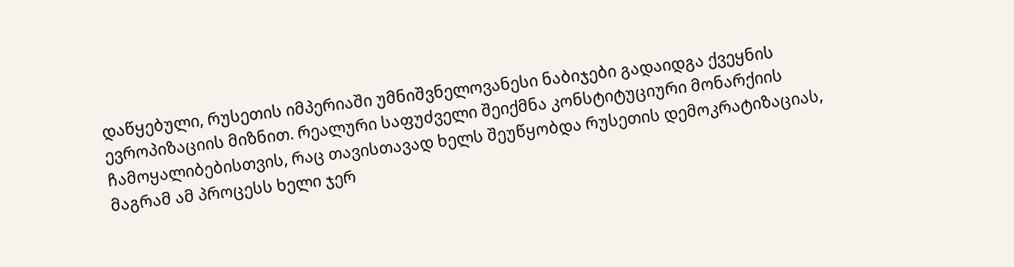დაწყებული, რუსეთის იმპერიაში უმნიშვნელოვანესი ნაბიჯები გადაიდგა ქვეყნის ევროპიზაციის მიზნით. რეალური საფუძველი შეიქმნა კონსტიტუციური მონარქიის ჩამოყალიბებისთვის, რაც თავისთავად ხელს შეუწყობდა რუსეთის დემოკრატიზაციას, მაგრამ ამ პროცესს ხელი ჯერ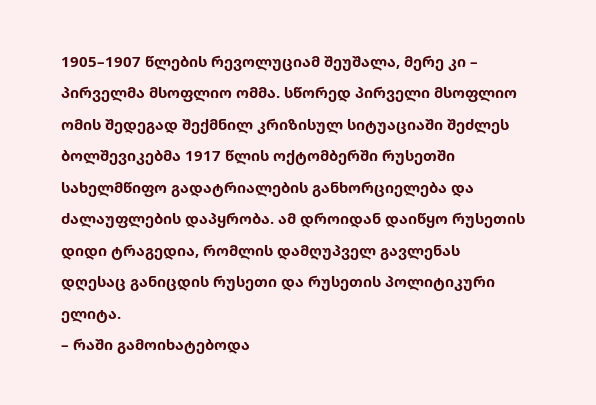1905–1907 წლების რევოლუციამ შეუშალა, მერე კი – პირველმა მსოფლიო ომმა. სწორედ პირველი მსოფლიო ომის შედეგად შექმნილ კრიზისულ სიტუაციაში შეძლეს ბოლშევიკებმა 1917 წლის ოქტომბერში რუსეთში სახელმწიფო გადატრიალების განხორციელება და ძალაუფლების დაპყრობა. ამ დროიდან დაიწყო რუსეთის დიდი ტრაგედია, რომლის დამღუპველ გავლენას დღესაც განიცდის რუსეთი და რუსეთის პოლიტიკური ელიტა.
– რაში გამოიხატებოდა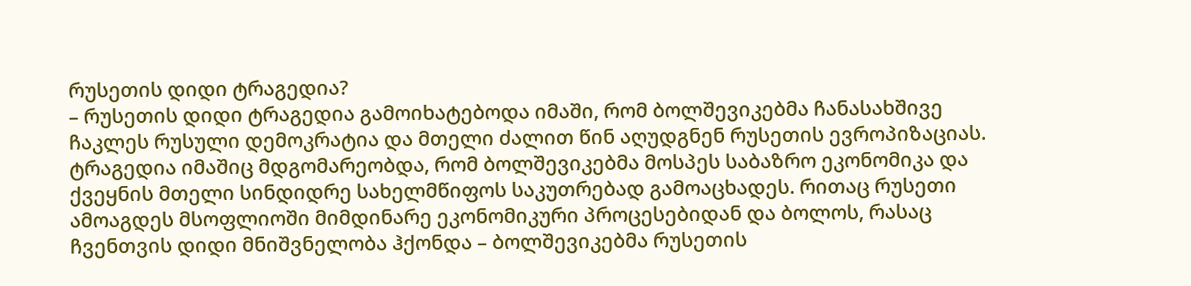რუსეთის დიდი ტრაგედია?
– რუსეთის დიდი ტრაგედია გამოიხატებოდა იმაში, რომ ბოლშევიკებმა ჩანასახშივე ჩაკლეს რუსული დემოკრატია და მთელი ძალით წინ აღუდგნენ რუსეთის ევროპიზაციას. ტრაგედია იმაშიც მდგომარეობდა, რომ ბოლშევიკებმა მოსპეს საბაზრო ეკონომიკა და ქვეყნის მთელი სინდიდრე სახელმწიფოს საკუთრებად გამოაცხადეს. რითაც რუსეთი ამოაგდეს მსოფლიოში მიმდინარე ეკონომიკური პროცესებიდან და ბოლოს, რასაც ჩვენთვის დიდი მნიშვნელობა ჰქონდა – ბოლშევიკებმა რუსეთის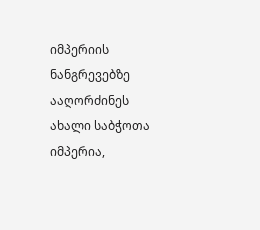იმპერიის ნანგრევებზე ააღორძინეს ახალი საბჭოთა იმპერია,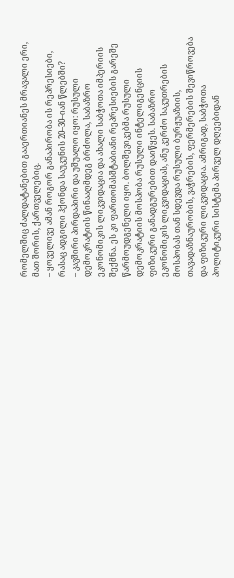რომელშიც ძალდატანებით გააერთიანეს მრავალი ერი, მათ შორის, ქართველებიც.
– ყოველივე ამან როგორ განაპირობა ის რეპრესიები, რასაც ადგილი ჰქონდა საუკუნის 20–30–იან წლებში?
– კავშირი პირდაპირი და უშუალო იყო: რუსული დემოკრატიის წინააღმდეგ ბრძოლა, საბაზრო ეკონომიკის ლიკვიდაცია და ახალი საბჭოთა იმპერიის შექმნა. ეს კი ფართომასშტაბიანი რეპრესიების გარეშე წარმოუდგენელი იყო. ბოლშევიკებმა რუსული დემოკრატიის მოსპობა რუსული ინტელიგენციის ფიზიკური განადგურებით დაიწყეს. საბაზრო ეკონომიკის ლიკვიდაციას, ანუ კერძო საკუთრების მოსპობას თან სდევდა რუსული ბურჟუაზიის, თავადაზნაურობის, ვაჭრების, ფერმერების შევიწროვება და ფიზიკური ლიკვიდაცია. ამრიგად, საბჭოთა პოლიტიკური სისტემა პირველ დღეებიდან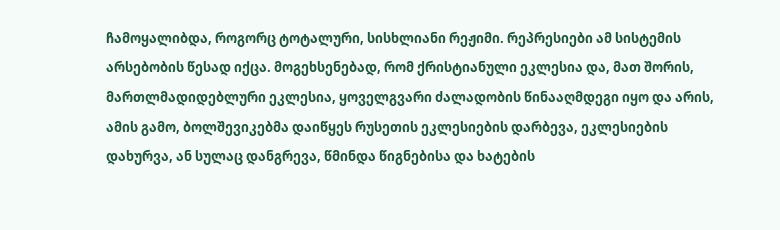ჩამოყალიბდა, როგორც ტოტალური, სისხლიანი რეჟიმი. რეპრესიები ამ სისტემის არსებობის წესად იქცა. მოგეხსენებად, რომ ქრისტიანული ეკლესია და, მათ შორის, მართლმადიდებლური ეკლესია, ყოველგვარი ძალადობის წინააღმდეგი იყო და არის, ამის გამო, ბოლშევიკებმა დაიწყეს რუსეთის ეკლესიების დარბევა, ეკლესიების დახურვა, ან სულაც დანგრევა, წმინდა წიგნებისა და ხატების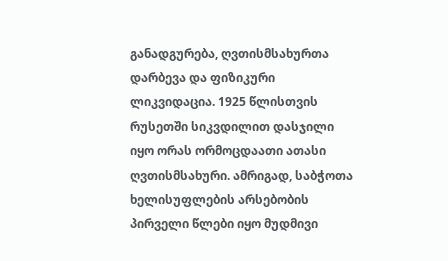განადგურება, ღვთისმსახურთა დარბევა და ფიზიკური ლიკვიდაცია. 1925 წლისთვის რუსეთში სიკვდილით დასჯილი იყო ორას ორმოცდაათი ათასი ღვთისმსახური. ამრიგად, საბჭოთა ხელისუფლების არსებობის პირველი წლები იყო მუდმივი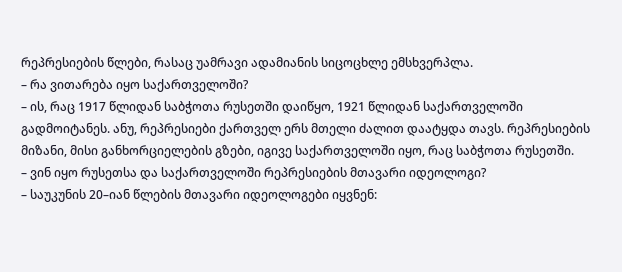რეპრესიების წლები, რასაც უამრავი ადამიანის სიცოცხლე ემსხვერპლა.
– რა ვითარება იყო საქართველოში?
– ის, რაც 1917 წლიდან საბჭოთა რუსეთში დაიწყო, 1921 წლიდან საქართველოში გადმოიტანეს. ანუ, რეპრესიები ქართველ ერს მთელი ძალით დაატყდა თავს. რეპრესიების მიზანი, მისი განხორციელების გზები, იგივე საქართველოში იყო, რაც საბჭოთა რუსეთში.
– ვინ იყო რუსეთსა და საქართველოში რეპრესიების მთავარი იდეოლოგი?
– საუკუნის 20–იან წლების მთავარი იდეოლოგები იყვნენ: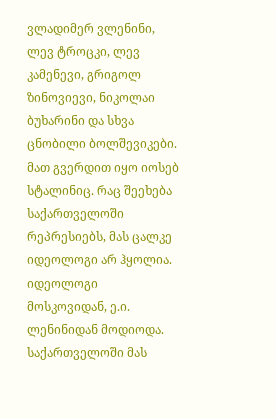ვლადიმერ ვლენინი, ლევ ტროცკი, ლევ კამენევი, გრიგოლ ზინოვიევი, ნიკოლაი ბუხარინი და სხვა ცნობილი ბოლშევიკები. მათ გვერდით იყო იოსებ სტალინიც. რაც შეეხება საქართველოში რეპრესიებს, მას ცალკე იდეოლოგი არ ჰყოლია. იდეოლოგი მოსკოვიდან, ე.ი. ლენინიდან მოდიოდა. საქართველოში მას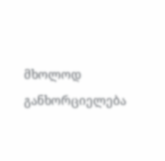მხოლოდ განხორციელება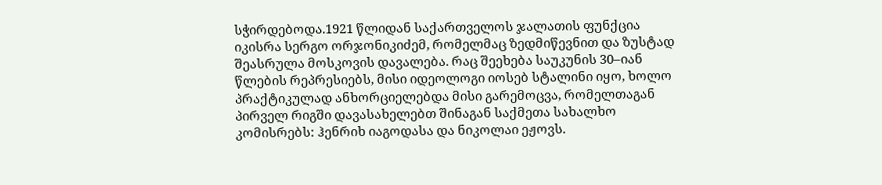სჭირდებოდა.1921 წლიდან საქართველოს ჯალათის ფუნქცია იკისრა სერგო ორჯონიკიძემ, რომელმაც ზედმიწევნით და ზუსტად შეასრულა მოსკოვის დავალება. რაც შეეხება საუკუნის 30–იან წლების რეპრესიებს, მისი იდეოლოგი იოსებ სტალინი იყო, ხოლო პრაქტიკულად ანხორციელებდა მისი გარემოცვა, რომელთაგან პირველ რიგში დავასახელებთ შინაგან საქმეთა სახალხო კომისრებს: ჰენრიხ იაგოდასა და ნიკოლაი ეჟოვს.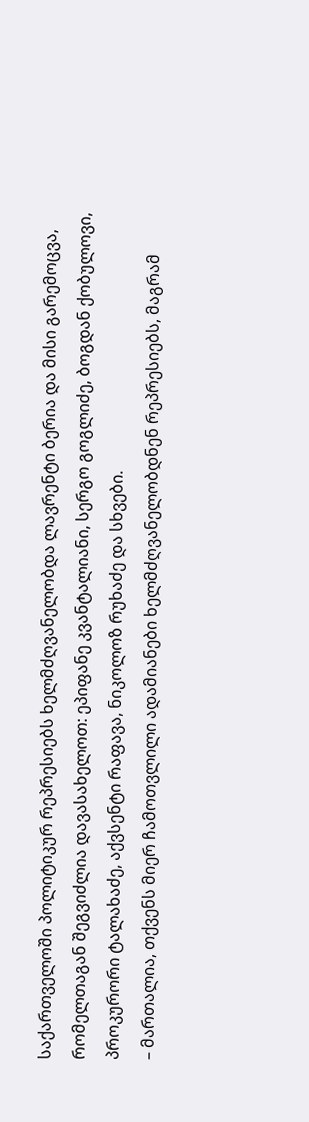საქართველოში პოლიტიკურ რეპრესიებს ხელმძღვანელობდა ლავრენტი ბერია და მისი გარემოცვა, რომელთაგან შეგვიძლია დავასახელოთ: ეპიფანე კვანტალიანი, სერგო გოგლიძე, ბოგდან ქობულოვი, პროკურორი ტალახაძე, აქვსენტი რაფავა, ნიკოლოზ რუხაძე და სხვები.
– მართალია, თქვენს მიერ ჩამოთვლილი ადამიანები ხელმძღვანელობდნენ რეპრესიებს, მაგრამ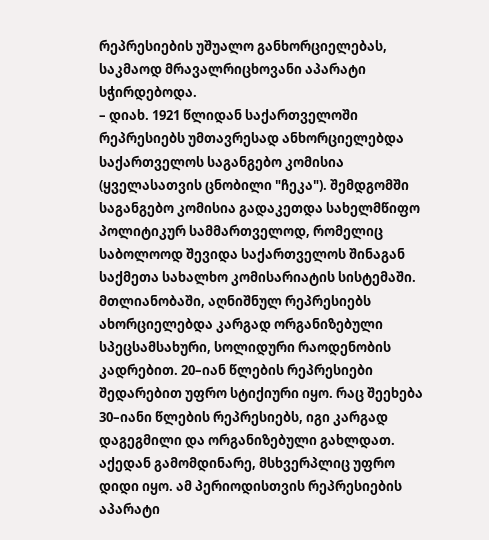რეპრესიების უშუალო განხორციელებას, საკმაოდ მრავალრიცხოვანი აპარატი სჭირდებოდა.
– დიახ. 1921 წლიდან საქართველოში რეპრესიებს უმთავრესად ანხორციელებდა საქართველოს საგანგებო კომისია (ყველასათვის ცნობილი "ჩეკა"). შემდგომში საგანგებო კომისია გადაკეთდა სახელმწიფო პოლიტიკურ სამმართველოდ, რომელიც საბოლოოდ შევიდა საქართველოს შინაგან საქმეთა სახალხო კომისარიატის სისტემაში. მთლიანობაში, აღნიშნულ რეპრესიებს ახორციელებდა კარგად ორგანიზებული სპეცსამსახური, სოლიდური რაოდენობის კადრებით. 20–იან წლების რეპრესიები შედარებით უფრო სტიქიური იყო. რაც შეეხება 30–იანი წლების რეპრესიებს, იგი კარგად დაგეგმილი და ორგანიზებული გახლდათ. აქედან გამომდინარე, მსხვერპლიც უფრო დიდი იყო. ამ პერიოდისთვის რეპრესიების აპარატი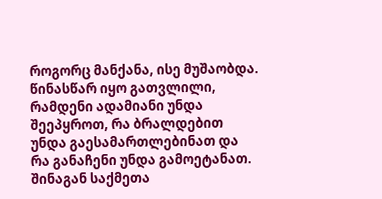როგორც მანქანა, ისე მუშაობდა. წინასწარ იყო გათვლილი, რამდენი ადამიანი უნდა შეეპყროთ, რა ბრალდებით უნდა გაესამართლებინათ და რა განაჩენი უნდა გამოეტანათ. შინაგან საქმეთა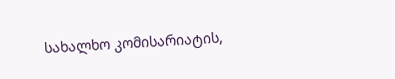სახალხო კომისარიატის,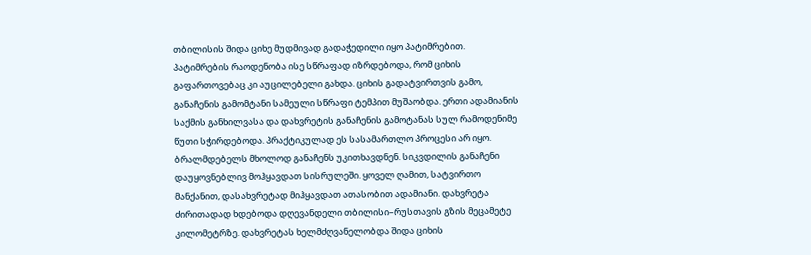თბილისის შიდა ციხე მუდმივად გადაჭედილი იყო პატიმრებით. პატიმრების რაოდენობა ისე სწრაფად იზრდებოდა, რომ ციხის გაფართოვებაც კი აუცილებელი გახდა. ციხის გადატვირთვის გამო, განაჩენის გამომტანი სამეული სწრაფი ტემპით მუშაობდა. ერთი ადამიანის საქმის განხილვასა და დახვრეტის განაჩენის გამოტანას სულ რამოდენიმე წუთი სჭირდებოდა. პრაქტიკულად ეს სასამართლო პროცესი არ იყო. ბრალმდებელს მხოლოდ განაჩენს უკითხავდნენ. სიკვდილის განაჩენი დაუყოვნებლივ მოჰყავდათ სისრულეში. ყოველ ღამით, სატვირთო მანქანით, დასახვრეტად მიჰყავდათ ათასობით ადამიანი. დახვრეტა ძირითადად ხდებოდა დღევანდელი თბილისი–რუსთავის გზის მეცამეტე კილომეტრზე. დახვრეტას ხელმძღვანელობდა შიდა ციხის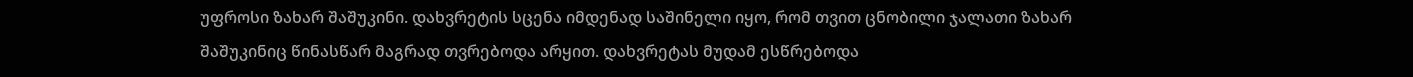უფროსი ზახარ შაშუკინი. დახვრეტის სცენა იმდენად საშინელი იყო, რომ თვით ცნობილი ჯალათი ზახარ შაშუკინიც წინასწარ მაგრად თვრებოდა არყით. დახვრეტას მუდამ ესწრებოდა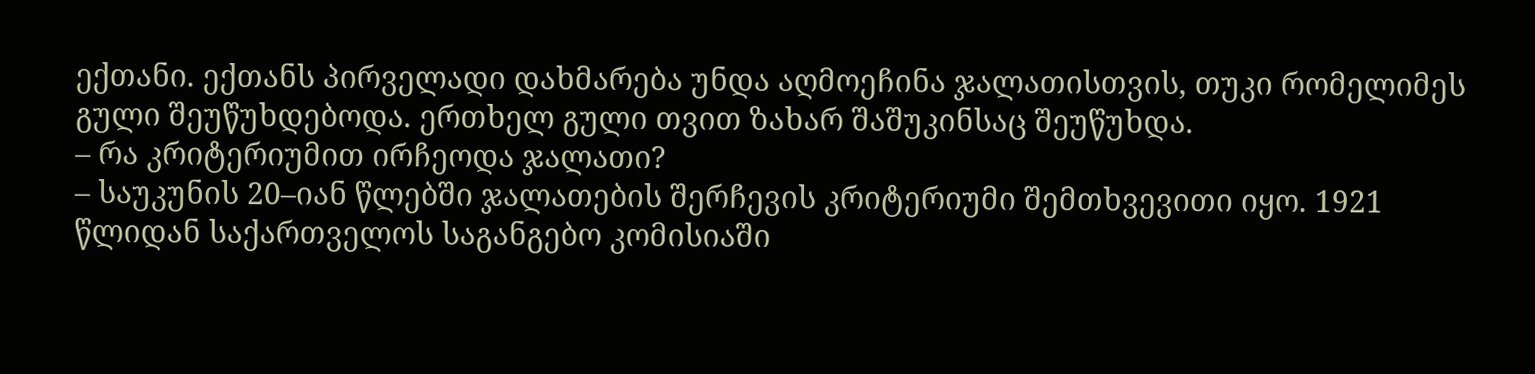ექთანი. ექთანს პირველადი დახმარება უნდა აღმოეჩინა ჯალათისთვის, თუკი რომელიმეს გული შეუწუხდებოდა. ერთხელ გული თვით ზახარ შაშუკინსაც შეუწუხდა.
– რა კრიტერიუმით ირჩეოდა ჯალათი?
– საუკუნის 20–იან წლებში ჯალათების შერჩევის კრიტერიუმი შემთხვევითი იყო. 1921 წლიდან საქართველოს საგანგებო კომისიაში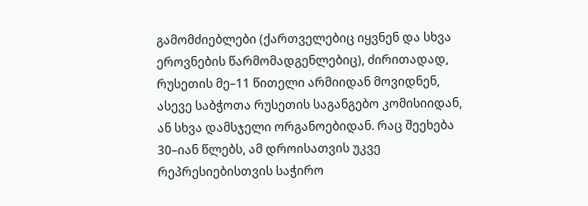გამომძიებლები (ქართველებიც იყვნენ და სხვა ეროვნების წარმომადგენლებიც), ძირითადად, რუსეთის მე–11 წითელი არმიიდან მოვიდნენ, ასევე საბჭოთა რუსეთის საგანგებო კომისიიდან, ან სხვა დამსჯელი ორგანოებიდან. რაც შეეხება 30–იან წლებს, ამ დროისათვის უკვე რეპრესიებისთვის საჭირო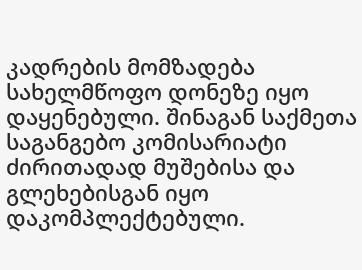კადრების მომზადება სახელმწოფო დონეზე იყო დაყენებული. შინაგან საქმეთა საგანგებო კომისარიატი ძირითადად მუშებისა და გლეხებისგან იყო დაკომპლექტებული.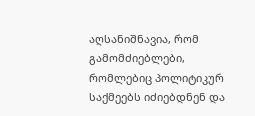აღსანიშნავია, რომ გამომძიებლები, რომლებიც პოლიტიკურ საქმეებს იძიებდნენ და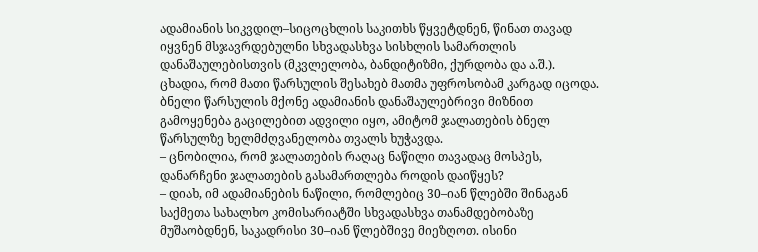ადამიანის სიკვდილ–სიცოცხლის საკითხს წყვეტდნენ, წინათ თავად იყვნენ მსჯავრდებულნი სხვადასხვა სისხლის სამართლის დანაშაულებისთვის (მკვლელობა, ბანდიტიზმი, ქურდობა და ა.შ.). ცხადია, რომ მათი წარსულის შესახებ მათმა უფროსობამ კარგად იცოდა. ბნელი წარსულის მქონე ადამიანის დანაშაულებრივი მიზნით გამოყენება გაცილებით ადვილი იყო, ამიტომ ჯალათების ბნელ წარსულზე ხელმძღვანელობა თვალს ხუჭავდა.
– ცნობილია, რომ ჯალათების რაღაც ნაწილი თავადაც მოსპეს, დანარჩენი ჯალათების გასამართლება როდის დაიწყეს?
– დიახ, იმ ადამიანების ნაწილი, რომლებიც 30–იან წლებში შინაგან საქმეთა სახალხო კომისარიატში სხვადასხვა თანამდებობაზე მუშაობდნენ, საკადრისი 30–იან წლებშივე მიეზღოთ. ისინი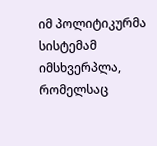იმ პოლიტიკურმა სისტემამ იმსხვერპლა, რომელსაც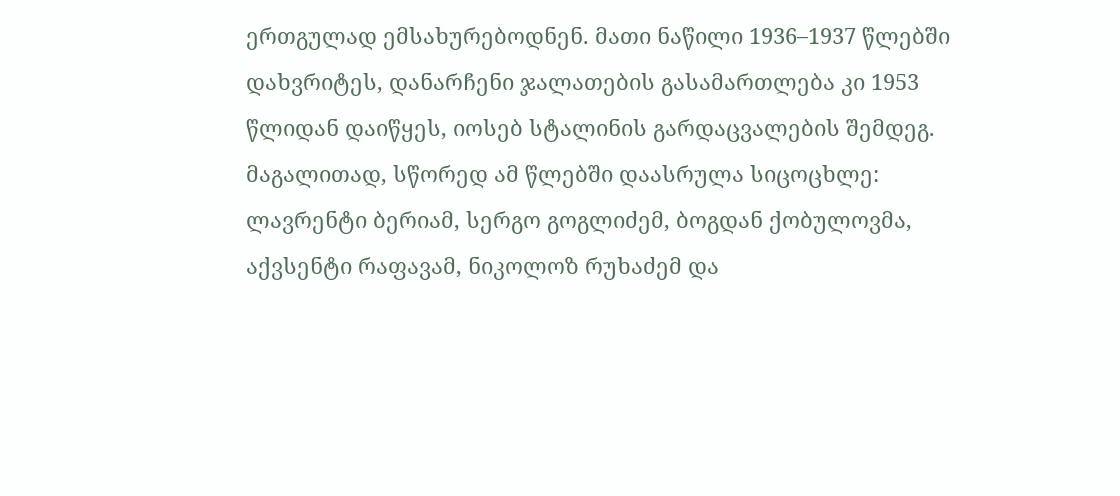ერთგულად ემსახურებოდნენ. მათი ნაწილი 1936–1937 წლებში დახვრიტეს, დანარჩენი ჯალათების გასამართლება კი 1953 წლიდან დაიწყეს, იოსებ სტალინის გარდაცვალების შემდეგ. მაგალითად, სწორედ ამ წლებში დაასრულა სიცოცხლე: ლავრენტი ბერიამ, სერგო გოგლიძემ, ბოგდან ქობულოვმა, აქვსენტი რაფავამ, ნიკოლოზ რუხაძემ და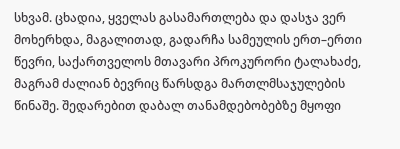სხვამ. ცხადია, ყველას გასამართლება და დასჯა ვერ მოხერხდა, მაგალითად, გადარჩა სამეულის ერთ–ერთი წევრი, საქართველოს მთავარი პროკურორი ტალახაძე, მაგრამ ძალიან ბევრიც წარსდგა მართლმსაჯულების წინაშე. შედარებით დაბალ თანამდებობებზე მყოფი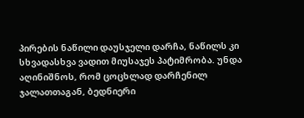პირების ნაწილი დაუსჯელი დარჩა, ნაწილს კი სხვადასხვა ვადით მიუსაჯეს პატიმრობა. უნდა აღინიშნოს, რომ ცოცხლად დარჩენილ ჯალათთაგან, ბედნიერი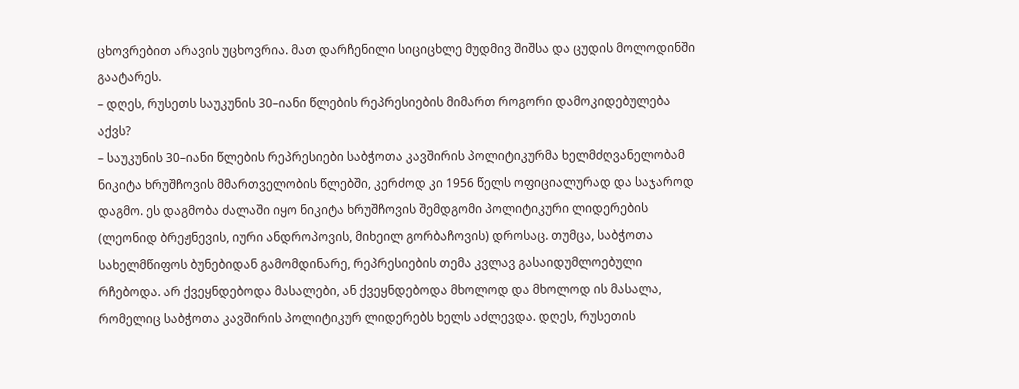ცხოვრებით არავის უცხოვრია. მათ დარჩენილი სიციცხლე მუდმივ შიშსა და ცუდის მოლოდინში გაატარეს.
– დღეს, რუსეთს საუკუნის 30–იანი წლების რეპრესიების მიმართ როგორი დამოკიდებულება აქვს?
– საუკუნის 30–იანი წლების რეპრესიები საბჭოთა კავშირის პოლიტიკურმა ხელმძღვანელობამ ნიკიტა ხრუშჩოვის მმართველობის წლებში, კერძოდ კი 1956 წელს ოფიციალურად და საჯაროდ დაგმო. ეს დაგმობა ძალაში იყო ნიკიტა ხრუშჩოვის შემდგომი პოლიტიკური ლიდერების (ლეონიდ ბრეჟნევის, იური ანდროპოვის, მიხეილ გორბაჩოვის) დროსაც. თუმცა, საბჭოთა სახელმწიფოს ბუნებიდან გამომდინარე, რეპრესიების თემა კვლავ გასაიდუმლოებული რჩებოდა. არ ქვეყნდებოდა მასალები, ან ქვეყნდებოდა მხოლოდ და მხოლოდ ის მასალა, რომელიც საბჭოთა კავშირის პოლიტიკურ ლიდერებს ხელს აძლევდა. დღეს, რუსეთის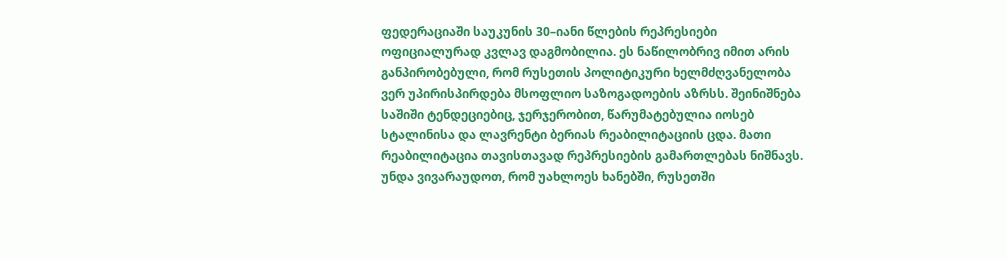ფედერაციაში საუკუნის 30–იანი წლების რეპრესიები ოფიციალურად კვლავ დაგმობილია. ეს ნაწილობრივ იმით არის განპირობებული, რომ რუსეთის პოლიტიკური ხელმძღვანელობა ვერ უპირისპირდება მსოფლიო საზოგადოების აზრსს. შეინიშნება საშიში ტენდეციებიც, ჯერჯერობით, წარუმატებულია იოსებ სტალინისა და ლავრენტი ბერიას რეაბილიტაციის ცდა. მათი რეაბილიტაცია თავისთავად რეპრესიების გამართლებას ნიშნავს. უნდა ვივარაუდოთ, რომ უახლოეს ხანებში, რუსეთში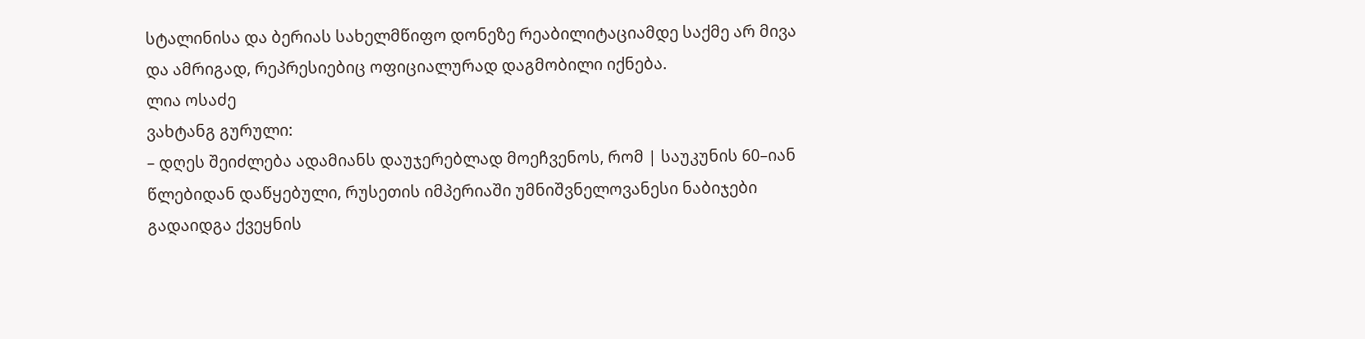სტალინისა და ბერიას სახელმწიფო დონეზე რეაბილიტაციამდე საქმე არ მივა და ამრიგად, რეპრესიებიც ოფიციალურად დაგმობილი იქნება.
ლია ოსაძე
ვახტანგ გურული:
– დღეს შეიძლება ადამიანს დაუჯერებლად მოეჩვენოს, რომ | საუკუნის 60–იან წლებიდან დაწყებული, რუსეთის იმპერიაში უმნიშვნელოვანესი ნაბიჯები გადაიდგა ქვეყნის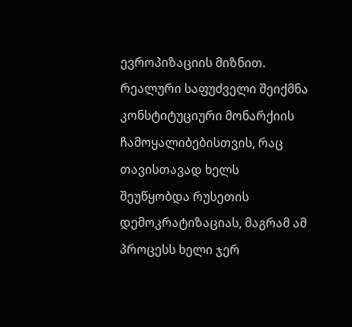ევროპიზაციის მიზნით. რეალური საფუძველი შეიქმნა კონსტიტუციური მონარქიის ჩამოყალიბებისთვის, რაც თავისთავად ხელს შეუწყობდა რუსეთის დემოკრატიზაციას, მაგრამ ამ პროცესს ხელი ჯერ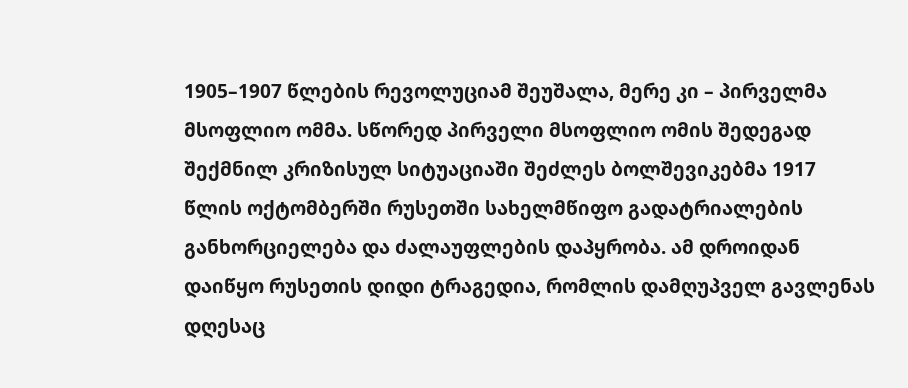1905–1907 წლების რევოლუციამ შეუშალა, მერე კი – პირველმა მსოფლიო ომმა. სწორედ პირველი მსოფლიო ომის შედეგად შექმნილ კრიზისულ სიტუაციაში შეძლეს ბოლშევიკებმა 1917 წლის ოქტომბერში რუსეთში სახელმწიფო გადატრიალების განხორციელება და ძალაუფლების დაპყრობა. ამ დროიდან დაიწყო რუსეთის დიდი ტრაგედია, რომლის დამღუპველ გავლენას დღესაც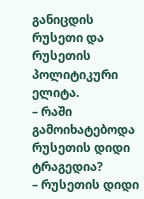განიცდის რუსეთი და რუსეთის პოლიტიკური ელიტა.
– რაში გამოიხატებოდა რუსეთის დიდი ტრაგედია?
– რუსეთის დიდი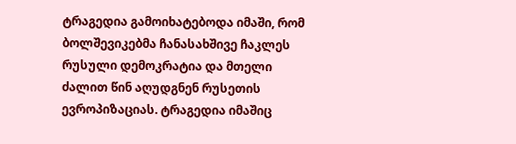ტრაგედია გამოიხატებოდა იმაში, რომ ბოლშევიკებმა ჩანასახშივე ჩაკლეს რუსული დემოკრატია და მთელი ძალით წინ აღუდგნენ რუსეთის ევროპიზაციას. ტრაგედია იმაშიც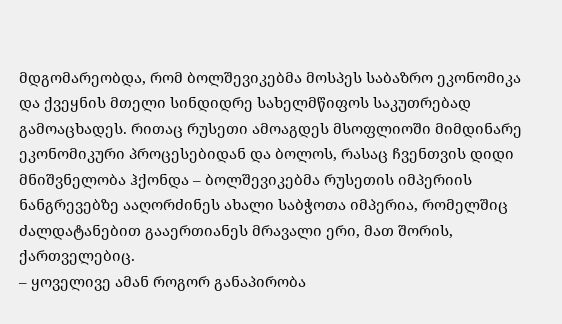მდგომარეობდა, რომ ბოლშევიკებმა მოსპეს საბაზრო ეკონომიკა და ქვეყნის მთელი სინდიდრე სახელმწიფოს საკუთრებად გამოაცხადეს. რითაც რუსეთი ამოაგდეს მსოფლიოში მიმდინარე ეკონომიკური პროცესებიდან და ბოლოს, რასაც ჩვენთვის დიდი მნიშვნელობა ჰქონდა – ბოლშევიკებმა რუსეთის იმპერიის ნანგრევებზე ააღორძინეს ახალი საბჭოთა იმპერია, რომელშიც ძალდატანებით გააერთიანეს მრავალი ერი, მათ შორის, ქართველებიც.
– ყოველივე ამან როგორ განაპირობა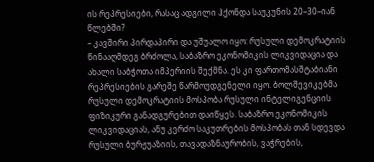ის რეპრესიები, რასაც ადგილი ჰქონდა საუკუნის 20–30–იან წლებში?
– კავშირი პირდაპირი და უშუალო იყო: რუსული დემოკრატიის წინააღმდეგ ბრძოლა, საბაზრო ეკონომიკის ლიკვიდაცია და ახალი საბჭოთა იმპერიის შექმნა. ეს კი ფართომასშტაბიანი რეპრესიების გარეშე წარმოუდგენელი იყო. ბოლშევიკებმა რუსული დემოკრატიის მოსპობა რუსული ინტელიგენციის ფიზიკური განადგურებით დაიწყეს. საბაზრო ეკონომიკის ლიკვიდაციას, ანუ კერძო საკუთრების მოსპობას თან სდევდა რუსული ბურჟუაზიის, თავადაზნაურობის, ვაჭრების,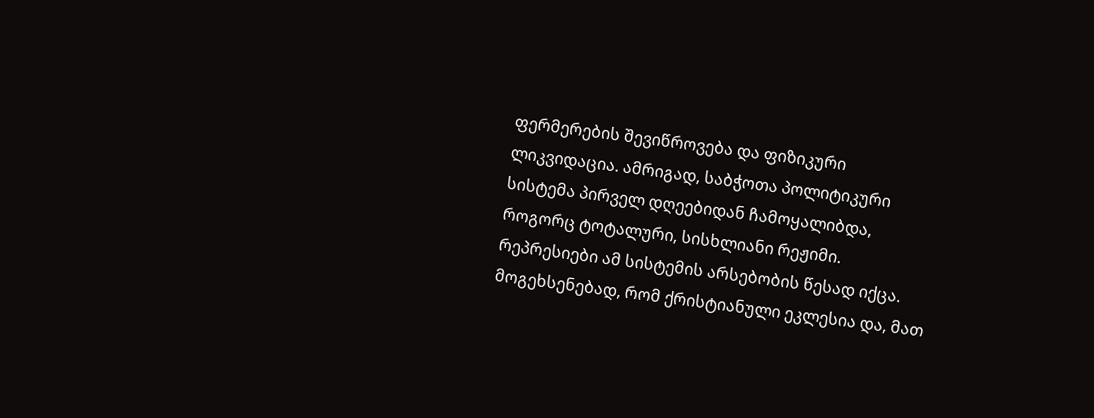ფერმერების შევიწროვება და ფიზიკური ლიკვიდაცია. ამრიგად, საბჭოთა პოლიტიკური სისტემა პირველ დღეებიდან ჩამოყალიბდა, როგორც ტოტალური, სისხლიანი რეჟიმი. რეპრესიები ამ სისტემის არსებობის წესად იქცა. მოგეხსენებად, რომ ქრისტიანული ეკლესია და, მათ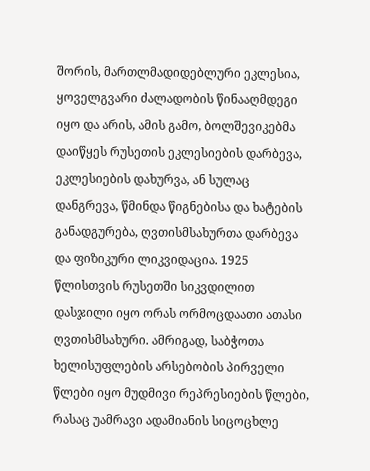შორის, მართლმადიდებლური ეკლესია, ყოველგვარი ძალადობის წინააღმდეგი იყო და არის, ამის გამო, ბოლშევიკებმა დაიწყეს რუსეთის ეკლესიების დარბევა, ეკლესიების დახურვა, ან სულაც დანგრევა, წმინდა წიგნებისა და ხატების განადგურება, ღვთისმსახურთა დარბევა და ფიზიკური ლიკვიდაცია. 1925 წლისთვის რუსეთში სიკვდილით დასჯილი იყო ორას ორმოცდაათი ათასი ღვთისმსახური. ამრიგად, საბჭოთა ხელისუფლების არსებობის პირველი წლები იყო მუდმივი რეპრესიების წლები, რასაც უამრავი ადამიანის სიცოცხლე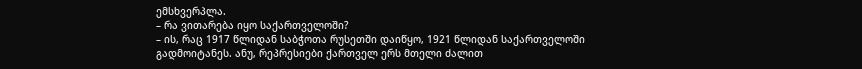ემსხვერპლა.
– რა ვითარება იყო საქართველოში?
– ის, რაც 1917 წლიდან საბჭოთა რუსეთში დაიწყო, 1921 წლიდან საქართველოში გადმოიტანეს. ანუ, რეპრესიები ქართველ ერს მთელი ძალით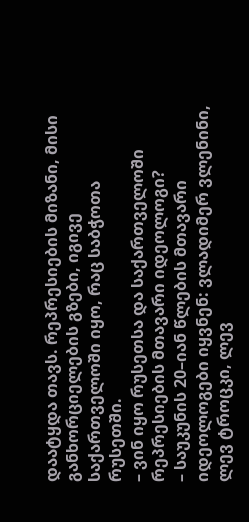დაატყდა თავს. რეპრესიების მიზანი, მისი განხორციელების გზები, იგივე საქართველოში იყო, რაც საბჭოთა რუსეთში.
– ვინ იყო რუსეთსა და საქართველოში რეპრესიების მთავარი იდეოლოგი?
– საუკუნის 20–იან წლების მთავარი იდეოლოგები იყვნენ: ვლადიმერ ვლენინი, ლევ ტროცკი, ლევ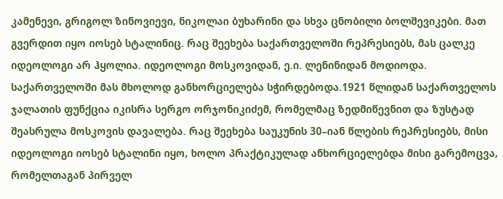კამენევი, გრიგოლ ზინოვიევი, ნიკოლაი ბუხარინი და სხვა ცნობილი ბოლშევიკები. მათ გვერდით იყო იოსებ სტალინიც. რაც შეეხება საქართველოში რეპრესიებს, მას ცალკე იდეოლოგი არ ჰყოლია. იდეოლოგი მოსკოვიდან, ე.ი. ლენინიდან მოდიოდა. საქართველოში მას მხოლოდ განხორციელება სჭირდებოდა.1921 წლიდან საქართველოს ჯალათის ფუნქცია იკისრა სერგო ორჯონიკიძემ, რომელმაც ზედმიწევნით და ზუსტად შეასრულა მოსკოვის დავალება. რაც შეეხება საუკუნის 30–იან წლების რეპრესიებს, მისი იდეოლოგი იოსებ სტალინი იყო, ხოლო პრაქტიკულად ანხორციელებდა მისი გარემოცვა, რომელთაგან პირველ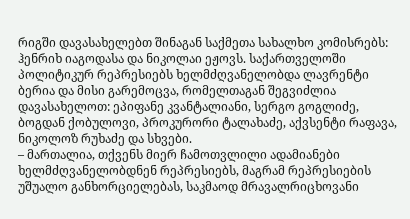რიგში დავასახელებთ შინაგან საქმეთა სახალხო კომისრებს: ჰენრიხ იაგოდასა და ნიკოლაი ეჟოვს. საქართველოში პოლიტიკურ რეპრესიებს ხელმძღვანელობდა ლავრენტი ბერია და მისი გარემოცვა, რომელთაგან შეგვიძლია დავასახელოთ: ეპიფანე კვანტალიანი, სერგო გოგლიძე, ბოგდან ქობულოვი, პროკურორი ტალახაძე, აქვსენტი რაფავა, ნიკოლოზ რუხაძე და სხვები.
– მართალია, თქვენს მიერ ჩამოთვლილი ადამიანები ხელმძღვანელობდნენ რეპრესიებს, მაგრამ რეპრესიების უშუალო განხორციელებას, საკმაოდ მრავალრიცხოვანი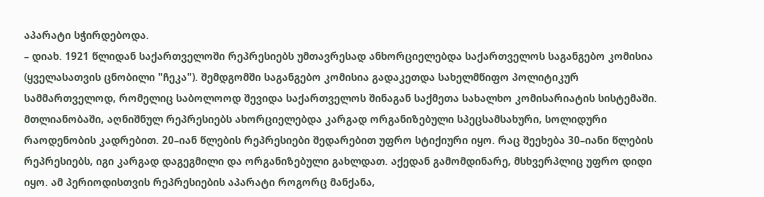აპარატი სჭირდებოდა.
– დიახ. 1921 წლიდან საქართველოში რეპრესიებს უმთავრესად ანხორციელებდა საქართველოს საგანგებო კომისია (ყველასათვის ცნობილი "ჩეკა"). შემდგომში საგანგებო კომისია გადაკეთდა სახელმწიფო პოლიტიკურ სამმართველოდ, რომელიც საბოლოოდ შევიდა საქართველოს შინაგან საქმეთა სახალხო კომისარიატის სისტემაში. მთლიანობაში, აღნიშნულ რეპრესიებს ახორციელებდა კარგად ორგანიზებული სპეცსამსახური, სოლიდური რაოდენობის კადრებით. 20–იან წლების რეპრესიები შედარებით უფრო სტიქიური იყო. რაც შეეხება 30–იანი წლების რეპრესიებს, იგი კარგად დაგეგმილი და ორგანიზებული გახლდათ. აქედან გამომდინარე, მსხვერპლიც უფრო დიდი იყო. ამ პერიოდისთვის რეპრესიების აპარატი როგორც მანქანა,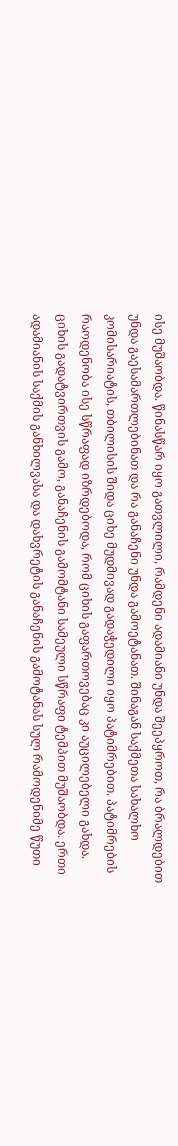ისე მუშაობდა. წინასწარ იყო გათვლილი, რამდენი ადამიანი უნდა შეეპყროთ, რა ბრალდებით უნდა გაესამართლებინათ და რა განაჩენი უნდა გამოეტანათ. შინაგან საქმეთა სახალხო კომისარიატის, თბილისის შიდა ციხე მუდმივად გადაჭედილი იყო პატიმრებით. პატიმრების რაოდენობა ისე სწრაფად იზრდებოდა, რომ ციხის გაფართოვებაც კი აუცილებელი გახდა. ციხის გადატვირთვის გამო, განაჩენის გამომტანი სამეული სწრაფი ტემპით მუშაობდა. ერთი ადამიანის საქმის განხილვასა და დახვრეტის განაჩენის გამოტანას სულ რამოდენიმე წუთი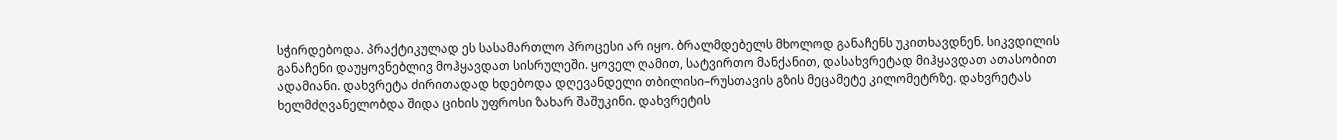სჭირდებოდა. პრაქტიკულად ეს სასამართლო პროცესი არ იყო. ბრალმდებელს მხოლოდ განაჩენს უკითხავდნენ. სიკვდილის განაჩენი დაუყოვნებლივ მოჰყავდათ სისრულეში. ყოველ ღამით, სატვირთო მანქანით, დასახვრეტად მიჰყავდათ ათასობით ადამიანი. დახვრეტა ძირითადად ხდებოდა დღევანდელი თბილისი–რუსთავის გზის მეცამეტე კილომეტრზე. დახვრეტას ხელმძღვანელობდა შიდა ციხის უფროსი ზახარ შაშუკინი. დახვრეტის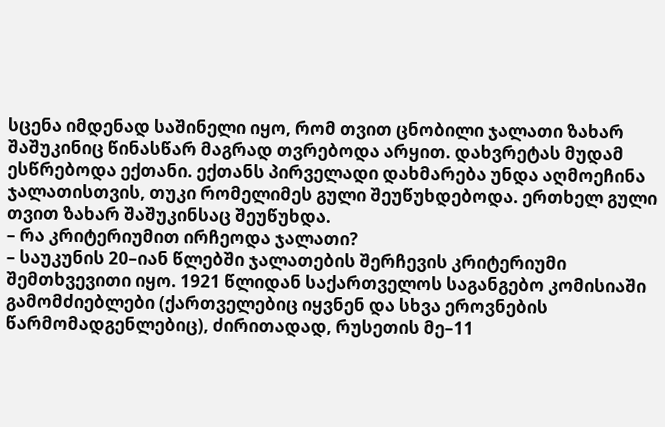სცენა იმდენად საშინელი იყო, რომ თვით ცნობილი ჯალათი ზახარ შაშუკინიც წინასწარ მაგრად თვრებოდა არყით. დახვრეტას მუდამ ესწრებოდა ექთანი. ექთანს პირველადი დახმარება უნდა აღმოეჩინა ჯალათისთვის, თუკი რომელიმეს გული შეუწუხდებოდა. ერთხელ გული თვით ზახარ შაშუკინსაც შეუწუხდა.
– რა კრიტერიუმით ირჩეოდა ჯალათი?
– საუკუნის 20–იან წლებში ჯალათების შერჩევის კრიტერიუმი შემთხვევითი იყო. 1921 წლიდან საქართველოს საგანგებო კომისიაში გამომძიებლები (ქართველებიც იყვნენ და სხვა ეროვნების წარმომადგენლებიც), ძირითადად, რუსეთის მე–11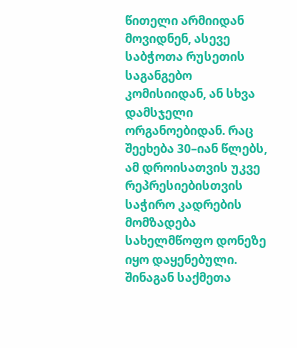წითელი არმიიდან მოვიდნენ, ასევე საბჭოთა რუსეთის საგანგებო კომისიიდან, ან სხვა დამსჯელი ორგანოებიდან. რაც შეეხება 30–იან წლებს, ამ დროისათვის უკვე რეპრესიებისთვის საჭირო კადრების მომზადება სახელმწოფო დონეზე იყო დაყენებული. შინაგან საქმეთა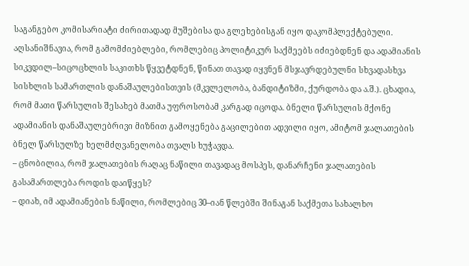საგანგებო კომისარიატი ძირითადად მუშებისა და გლეხებისგან იყო დაკომპლექტებული. აღსანიშნავია, რომ გამომძიებლები, რომლებიც პოლიტიკურ საქმეებს იძიებდნენ და ადამიანის სიკვდილ–სიცოცხლის საკითხს წყვეტდნენ, წინათ თავად იყვნენ მსჯავრდებულნი სხვადასხვა სისხლის სამართლის დანაშაულებისთვის (მკვლელობა, ბანდიტიზმი, ქურდობა და ა.შ.). ცხადია, რომ მათი წარსულის შესახებ მათმა უფროსობამ კარგად იცოდა. ბნელი წარსულის მქონე ადამიანის დანაშაულებრივი მიზნით გამოყენება გაცილებით ადვილი იყო, ამიტომ ჯალათების ბნელ წარსულზე ხელმძღვანელობა თვალს ხუჭავდა.
– ცნობილია, რომ ჯალათების რაღაც ნაწილი თავადაც მოსპეს, დანარჩენი ჯალათების გასამართლება როდის დაიწყეს?
– დიახ, იმ ადამიანების ნაწილი, რომლებიც 30–იან წლებში შინაგან საქმეთა სახალხო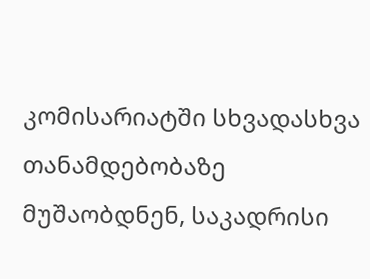კომისარიატში სხვადასხვა თანამდებობაზე მუშაობდნენ, საკადრისი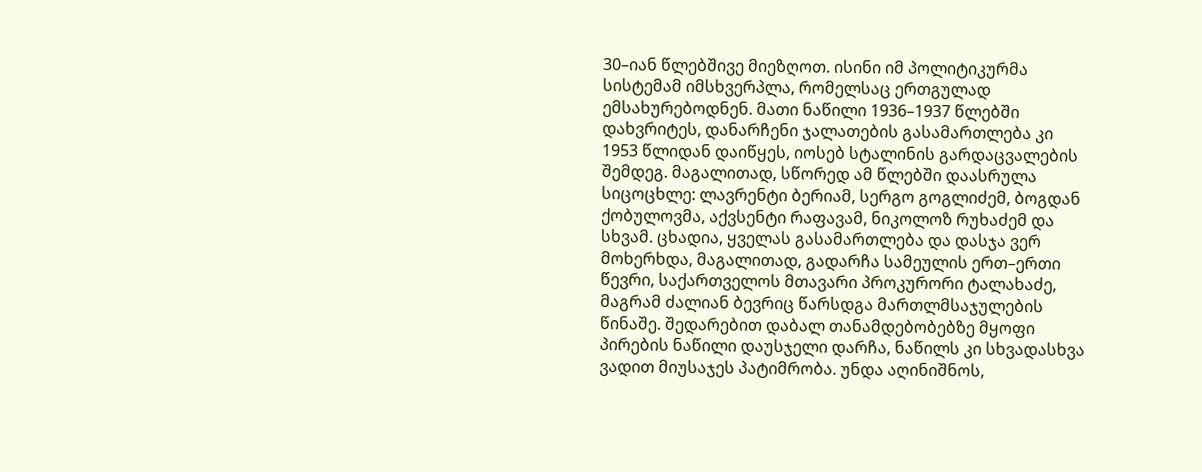30–იან წლებშივე მიეზღოთ. ისინი იმ პოლიტიკურმა სისტემამ იმსხვერპლა, რომელსაც ერთგულად ემსახურებოდნენ. მათი ნაწილი 1936–1937 წლებში დახვრიტეს, დანარჩენი ჯალათების გასამართლება კი 1953 წლიდან დაიწყეს, იოსებ სტალინის გარდაცვალების შემდეგ. მაგალითად, სწორედ ამ წლებში დაასრულა სიცოცხლე: ლავრენტი ბერიამ, სერგო გოგლიძემ, ბოგდან ქობულოვმა, აქვსენტი რაფავამ, ნიკოლოზ რუხაძემ და სხვამ. ცხადია, ყველას გასამართლება და დასჯა ვერ მოხერხდა, მაგალითად, გადარჩა სამეულის ერთ–ერთი წევრი, საქართველოს მთავარი პროკურორი ტალახაძე, მაგრამ ძალიან ბევრიც წარსდგა მართლმსაჯულების წინაშე. შედარებით დაბალ თანამდებობებზე მყოფი პირების ნაწილი დაუსჯელი დარჩა, ნაწილს კი სხვადასხვა ვადით მიუსაჯეს პატიმრობა. უნდა აღინიშნოს,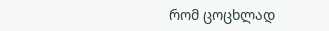რომ ცოცხლად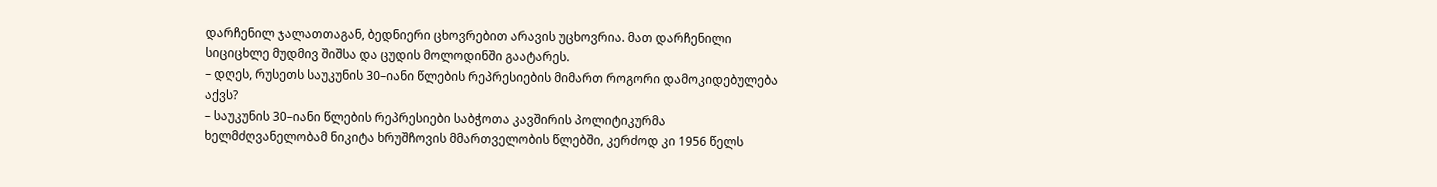დარჩენილ ჯალათთაგან, ბედნიერი ცხოვრებით არავის უცხოვრია. მათ დარჩენილი სიციცხლე მუდმივ შიშსა და ცუდის მოლოდინში გაატარეს.
– დღეს, რუსეთს საუკუნის 30–იანი წლების რეპრესიების მიმართ როგორი დამოკიდებულება აქვს?
– საუკუნის 30–იანი წლების რეპრესიები საბჭოთა კავშირის პოლიტიკურმა ხელმძღვანელობამ ნიკიტა ხრუშჩოვის მმართველობის წლებში, კერძოდ კი 1956 წელს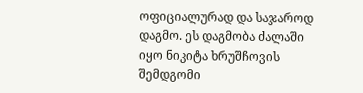ოფიციალურად და საჯაროდ დაგმო. ეს დაგმობა ძალაში იყო ნიკიტა ხრუშჩოვის შემდგომი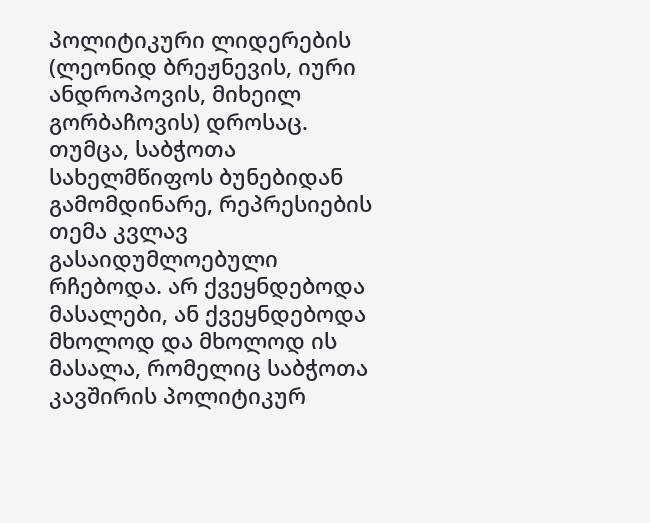პოლიტიკური ლიდერების (ლეონიდ ბრეჟნევის, იური ანდროპოვის, მიხეილ გორბაჩოვის) დროსაც. თუმცა, საბჭოთა სახელმწიფოს ბუნებიდან გამომდინარე, რეპრესიების თემა კვლავ გასაიდუმლოებული რჩებოდა. არ ქვეყნდებოდა მასალები, ან ქვეყნდებოდა მხოლოდ და მხოლოდ ის მასალა, რომელიც საბჭოთა კავშირის პოლიტიკურ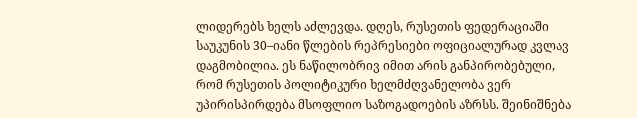ლიდერებს ხელს აძლევდა. დღეს, რუსეთის ფედერაციაში საუკუნის 30–იანი წლების რეპრესიები ოფიციალურად კვლავ დაგმობილია. ეს ნაწილობრივ იმით არის განპირობებული, რომ რუსეთის პოლიტიკური ხელმძღვანელობა ვერ უპირისპირდება მსოფლიო საზოგადოების აზრსს. შეინიშნება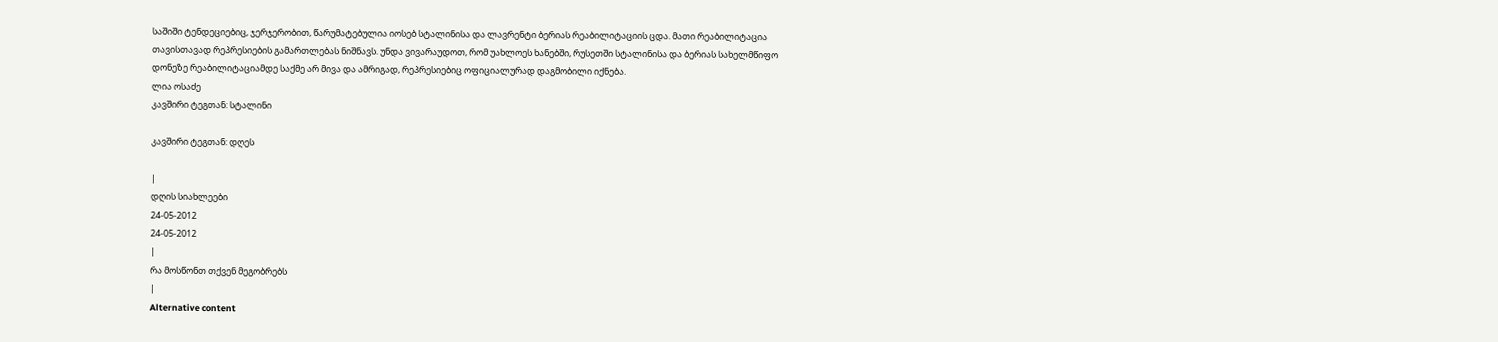საშიში ტენდეციებიც, ჯერჯერობით, წარუმატებულია იოსებ სტალინისა და ლავრენტი ბერიას რეაბილიტაციის ცდა. მათი რეაბილიტაცია თავისთავად რეპრესიების გამართლებას ნიშნავს. უნდა ვივარაუდოთ, რომ უახლოეს ხანებში, რუსეთში სტალინისა და ბერიას სახელმწიფო დონეზე რეაბილიტაციამდე საქმე არ მივა და ამრიგად, რეპრესიებიც ოფიციალურად დაგმობილი იქნება.
ლია ოსაძე
კავშირი ტეგთან: სტალინი

კავშირი ტეგთან: დღეს

|
დღის სიახლეები
24-05-2012
24-05-2012
|
რა მოსწონთ თქვენ მეგობრებს
|
Alternative content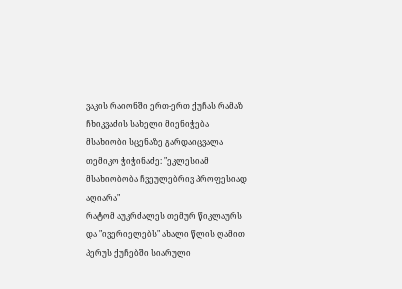ვაკის რაიონში ერთ-ერთ ქუჩას რამაზ ჩხიკვაძის სახელი მიენიჭება
მსახიობი სცენაზე გარდაიცვალა
თემიკო ჭიჭინაძე: "ეკლესიამ მსახიობობა ჩვეულებრივ პროფესიად აღიარა"
რატომ აუკრძალეს თემურ წიკლაურს და "ივერიელებს" ახალი წლის ღამით პერუს ქუჩებში სიარული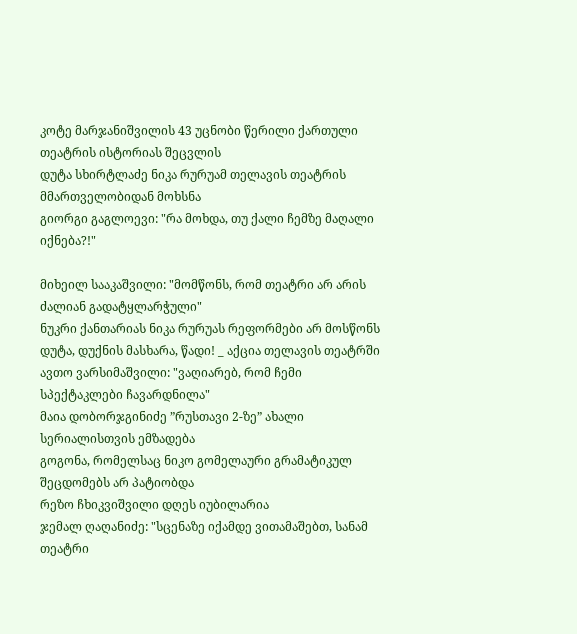კოტე მარჯანიშვილის 43 უცნობი წერილი ქართული თეატრის ისტორიას შეცვლის
დუტა სხირტლაძე ნიკა რურუამ თელავის თეატრის მმართველობიდან მოხსნა
გიორგი გაგლოევი: "რა მოხდა, თუ ქალი ჩემზე მაღალი იქნება?!"

მიხეილ სააკაშვილი: "მომწონს, რომ თეატრი არ არის ძალიან გადატყლარჭული"
ნუკრი ქანთარიას ნიკა რურუას რეფორმები არ მოსწონს
დუტა, დუქნის მასხარა, წადი! _ აქცია თელავის თეატრში
ავთო ვარსიმაშვილი: "ვაღიარებ, რომ ჩემი სპექტაკლები ჩავარდნილა"
მაია დობორჯგინიძე ”რუსთავი 2-ზე” ახალი სერიალისთვის ემზადება
გოგონა, რომელსაც ნიკო გომელაური გრამატიკულ შეცდომებს არ პატიობდა
რეზო ჩხიკვიშვილი დღეს იუბილარია
ჯემალ ღაღანიძე: "სცენაზე იქამდე ვითამაშებთ, სანამ თეატრი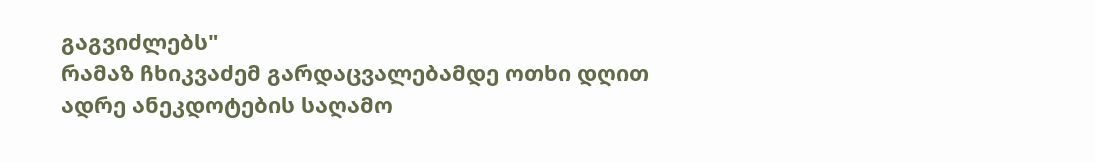გაგვიძლებს"
რამაზ ჩხიკვაძემ გარდაცვალებამდე ოთხი დღით ადრე ანეკდოტების საღამო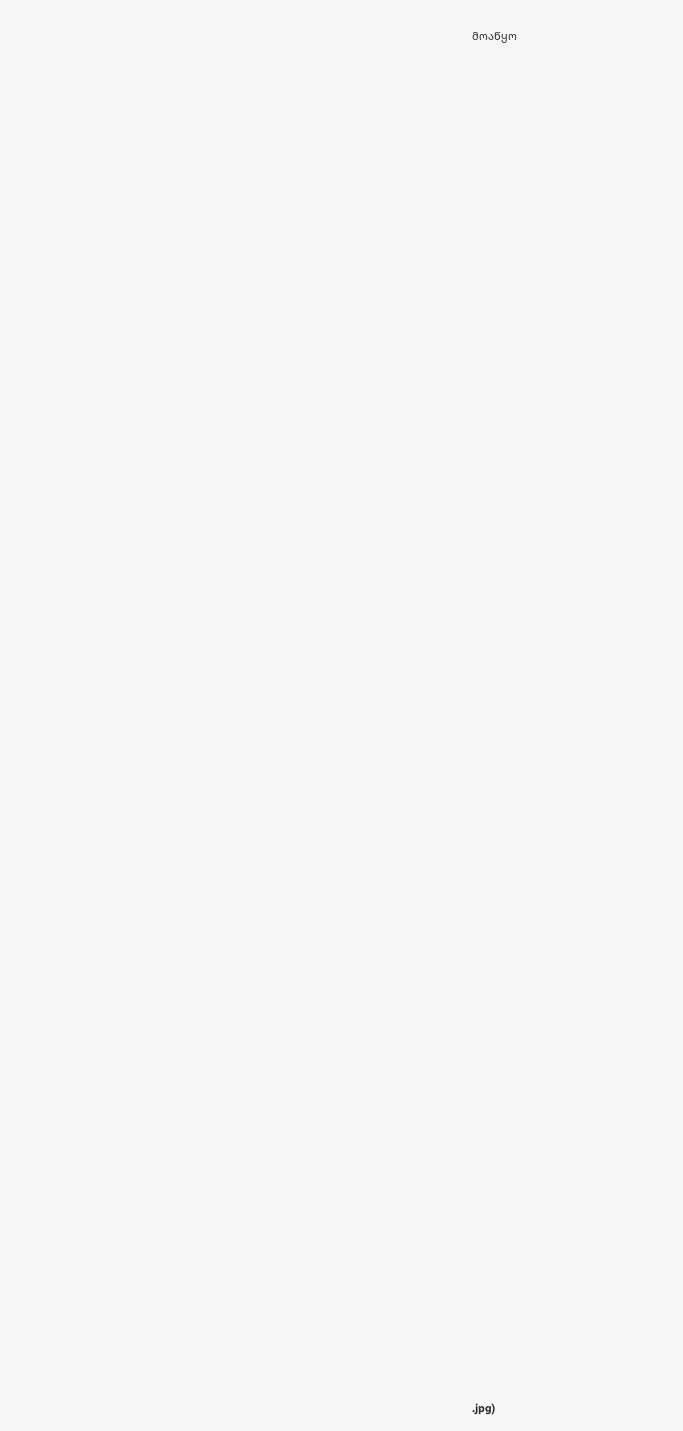მოაწყო

































































































.jpg)